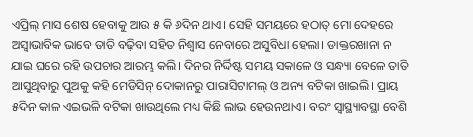ଏପ୍ରିଲ୍ ମାସ ଶେଷ ହେବାକୁ ଆଉ ୫ କି ୬ଦିନ ଥାଏ। ସେହି ସମୟରେ ହଠାତ୍ ମୋ ଦେହରେ ଅସ୍ବାଭାବିକ ଭାବେ ତାତି ବଢ଼ିବା ସହିତ ନିଶ୍ବାସ ନେବାରେ ଅସୁବିଧା ହେଲା। ଡାକ୍ତରଖାନା ନ ଯାଇ ଘରେ ରହି ଉପଚାର ଆରମ୍ଭ କଲି। ଦିନର ନିର୍ଦ୍ଦିଷ୍ଟ ସମୟ ସକାଳେ ଓ ସନ୍ଧ୍ୟା ବେଳେ ତାତି ଆସୁଥିବାରୁ ପୁଅକୁ କହି ମେଡିସିନ୍ ଦୋକାନରୁ ପାରାସିଟାମଲ୍ ଓ ଅନ୍ୟ ବଟିକା ଖାଇଲି। ପ୍ରାୟ ୫ଦିନ କାଳ ଏଇଭଳି ବଟିକା ଖାଉଥିଲେ ମଧ୍ୟ କିଛି ଲାଭ ହେଉନଥାଏ। ବରଂ ସ୍ବାସ୍ଥ୍ୟାବସ୍ଥା ବେଶି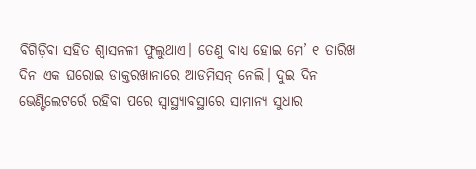ବିଗିଡ଼ିବା ସହିତ ଶ୍ବାସନଳୀ ଫୁଲୁଥାଏ। ତେଣୁ ବାଧ୍ୟ ହୋଇ ମେ’ ୧ ତାରିଖ ଦିନ ଏକ ଘରୋଇ ଡାକ୍ତରଖାନାରେ ଆଡମିସନ୍ ନେଲି। ଦୁଇ ଦିନ ଭେଣ୍ଟିଲେଟର୍ରେ ରହିବା ପରେ ସ୍ବାସ୍ଥ୍ୟାବସ୍ଥାରେ ସାମାନ୍ୟ ସୁଧାର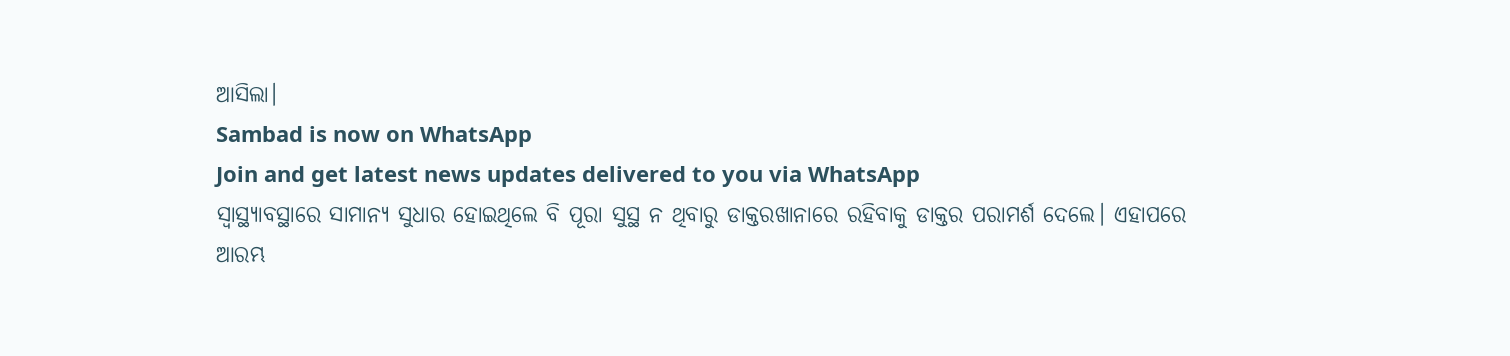ଆସିଲା।
Sambad is now on WhatsApp
Join and get latest news updates delivered to you via WhatsApp
ସ୍ବାସ୍ଥ୍ୟାବସ୍ଥାରେ ସାମାନ୍ୟ ସୁଧାର ହୋଇଥିଲେ ବି ପୂରା ସୁସ୍ଥ ନ ଥିବାରୁ ଡାକ୍ତରଖାନାରେ ରହିବାକୁ ଡାକ୍ତର ପରାମର୍ଶ ଦେଲେ। ଏହାପରେ ଆରମ୍ଭ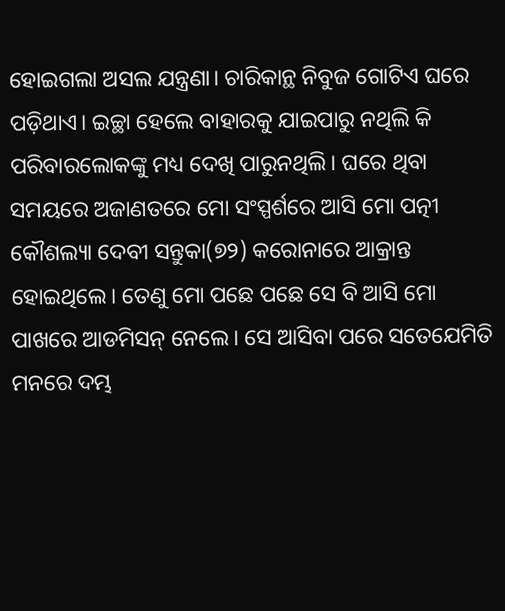ହୋଇଗଲା ଅସଲ ଯନ୍ତ୍ରଣା। ଚାରିକାନ୍ଥ ନିବୁଜ ଗୋଟିଏ ଘରେ ପଡ଼ିଥାଏ। ଇଚ୍ଛା ହେଲେ ବାହାରକୁ ଯାଇପାରୁ ନଥିଲି କି ପରିବାରଲୋକଙ୍କୁ ମଧ୍ୟ ଦେଖି ପାରୁନଥିଲି। ଘରେ ଥିବା ସମୟରେ ଅଜାଣତରେ ମୋ ସଂସ୍ପର୍ଶରେ ଆସି ମୋ ପତ୍ନୀ କୌଶଲ୍ୟା ଦେବୀ ସନ୍ତୁକା(୭୨) କରୋନାରେ ଆକ୍ରାନ୍ତ ହୋଇଥିଲେ। ତେଣୁ ମୋ ପଛେ ପଛେ ସେ ବି ଆସି ମୋ ପାଖରେ ଆଡମିସନ୍ ନେଲେ। ସେ ଆସିବା ପରେ ସତେଯେମିତି ମନରେ ଦମ୍ଭ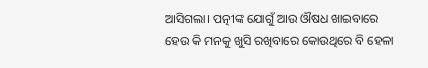ଆସିଗଲା। ପତ୍ନୀଙ୍କ ଯୋଗୁଁ ଆଉ ଔଷଧ ଖାଇବାରେ ହେଉ କି ମନକୁ ଖୁସି ରଖିବାରେ କୋଉଥିରେ ବି ହେଳା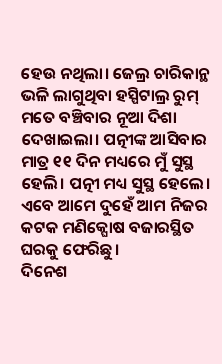ହେଉ ନଥିଲା। ଜେଲ୍ର ଚାରିକାନ୍ଥ ଭଳି ଲାଗୁଥିବା ହସ୍ପିଟାଲ୍ର ରୁମ୍ ମତେ ବଞ୍ଚିବାର ନୂଆ ଦିଶା ଦେଖାଇଲା। ପତ୍ନୀଙ୍କ ଆସିବାର ମାତ୍ର ୧୧ ଦିନ ମଧ୍ୟରେ ମୁଁ ସୁସ୍ଥ ହେଲି। ପତ୍ନୀ ମଧ୍ୟ ସୁସ୍ଥ ହେଲେ। ଏବେ ଆମେ ଦୁହେଁ ଆମ ନିଜର କଟକ ମଣିକ୍ଘୋଷ ବଜାରସ୍ଥିତ ଘରକୁ ଫେରିଛୁ।
ଦିନେଶ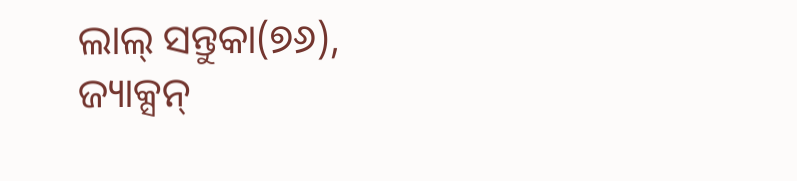ଲାଲ୍ ସନ୍ତୁକା(୭୬),
ଜ୍ୟାକ୍ସନ୍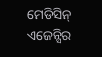ମେଡିସିନ୍ ଏଜେନ୍ସିର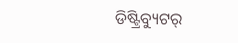ଡିଷ୍ଟ୍ରିବ୍ୟୁଟର୍